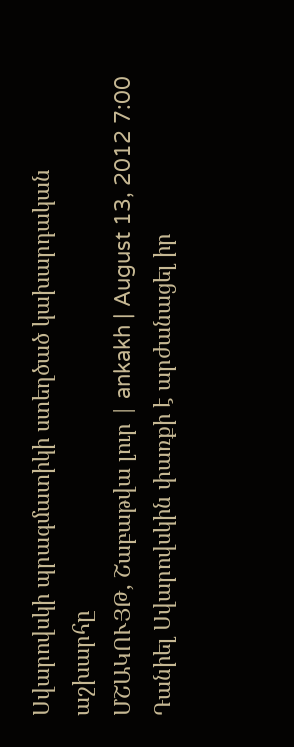Սվարովսկի պրագմատիկի ստեղծած կախարդական աշխարհը
ՄՇԱԿՈՒՅԹ, Շաբաթվա լուր | ankakh | August 13, 2012 7:00
Դանիել Սվարովսկին փառքի է արժանացել իր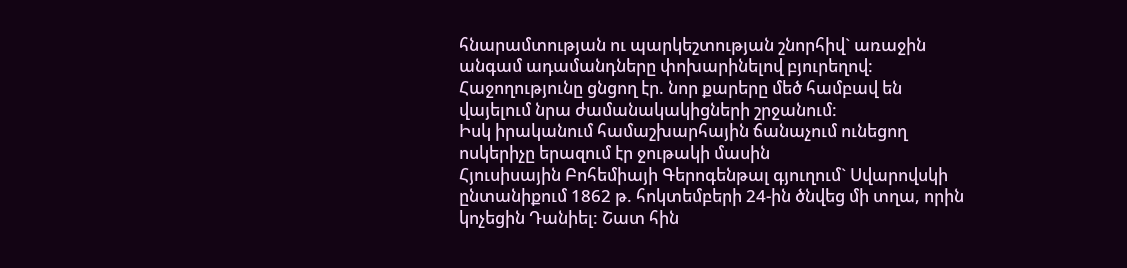հնարամտության ու պարկեշտության շնորհիվ` առաջին անգամ ադամանդները փոխարինելով բյուրեղով:
Հաջողությունը ցնցող էր. նոր քարերը մեծ համբավ են վայելում նրա ժամանակակիցների շրջանում:
Իսկ իրականում համաշխարհային ճանաչում ունեցող ոսկերիչը երազում էր ջութակի մասին
Հյուսիսային Բոհեմիայի Գերոգենթալ գյուղում` Սվարովսկի ընտանիքում 1862 թ. հոկտեմբերի 24-ին ծնվեց մի տղա, որին կոչեցին Դանիել: Շատ հին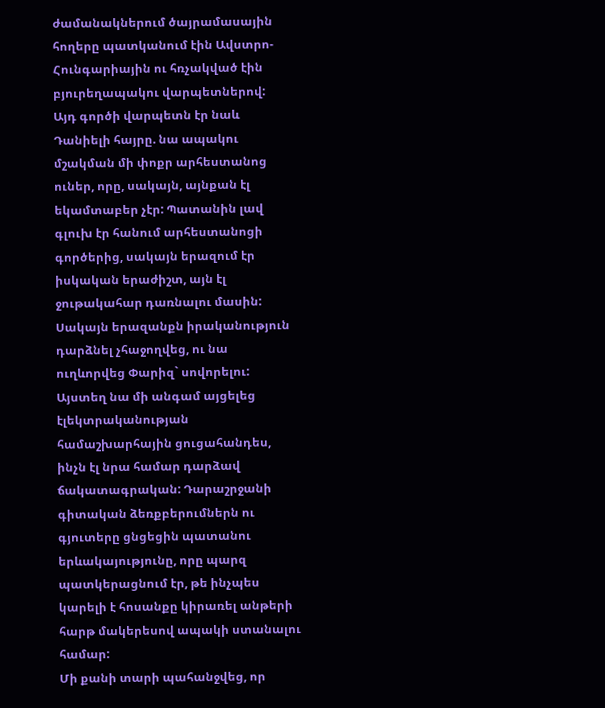ժամանակներում ծայրամասային հողերը պատկանում էին Ավստրո-Հունգարիային ու հռչակված էին բյուրեղապակու վարպետներով:
Այդ գործի վարպետն էր նաև Դանիելի հայրը. նա ապակու մշակման մի փոքր արհեստանոց ուներ, որը, սակայն, այնքան էլ եկամտաբեր չէր: Պատանին լավ գլուխ էր հանում արհեստանոցի գործերից, սակայն երազում էր իսկական երաժիշտ, այն էլ ջութակահար դառնալու մասին: Սակայն երազանքն իրականություն դարձնել չհաջողվեց, ու նա ուղևորվեց Փարիզ` սովորելու:
Այստեղ նա մի անգամ այցելեց էլեկտրականության համաշխարհային ցուցահանդես, ինչն էլ նրա համար դարձավ ճակատագրական: Դարաշրջանի գիտական ձեռքբերումներն ու գյուտերը ցնցեցին պատանու երևակայությունը, որը պարզ պատկերացնում էր, թե ինչպես կարելի է հոսանքը կիրառել անթերի հարթ մակերեսով ապակի ստանալու համար:
Մի քանի տարի պահանջվեց, որ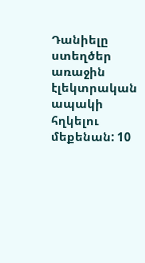Դանիելը ստեղծեր առաջին էլեկտրական ապակի հղկելու մեքենան: 10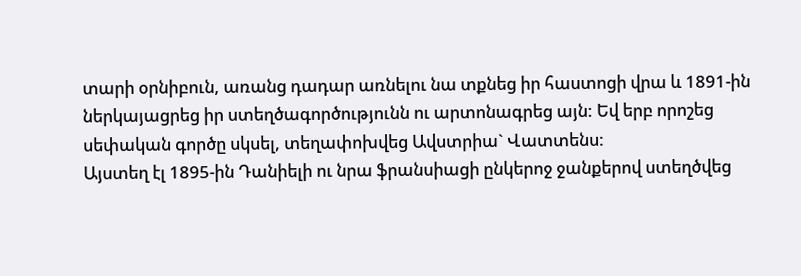տարի օրնիբուն, առանց դադար առնելու նա տքնեց իր հաստոցի վրա և 1891-ին ներկայացրեց իր ստեղծագործությունն ու արտոնագրեց այն: Եվ երբ որոշեց սեփական գործը սկսել, տեղափոխվեց Ավստրիա` Վատտենս:
Այստեղ էլ 1895-ին Դանիելի ու նրա ֆրանսիացի ընկերոջ ջանքերով ստեղծվեց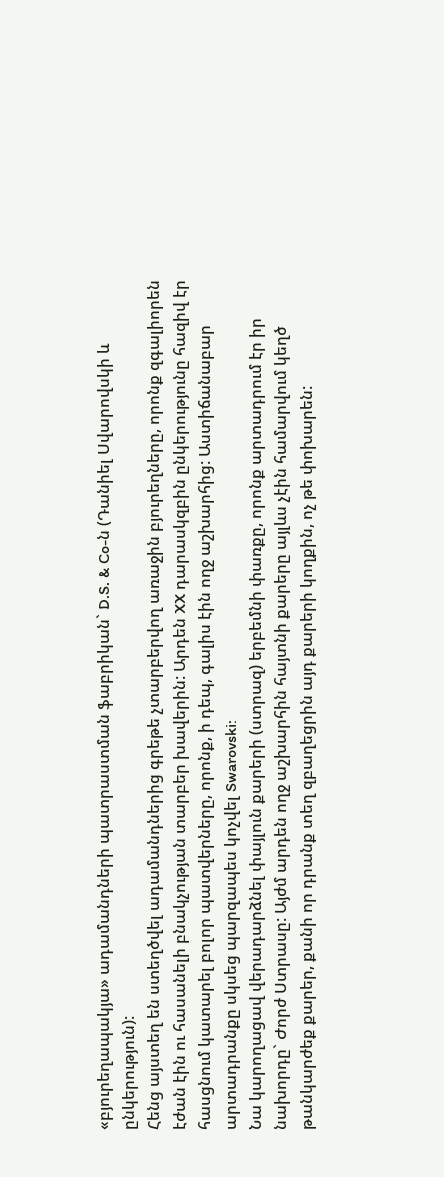«բյուրեղապակյա» ադամանդների պատրաստման ֆաբրիկան` D.S. & Co-ն (Դանիել Սվարովսկի և ընկերություն):
Հենց այստեղ են ստեղծվել ադամանդներից գրեթե չտարբերվող առաջին բյուրեղները, որոնք զգալիորեն էժան էին ու հասանելի բնակչության տարբեր խավերին: Արդեն XX դարասկզբին ընկերությունը հազիվ էր հասցնում կատարել բոլոր պատվերները, որոնք, ի դեպ, գալիս էին ողջ աշխարհից: Աստիճանաբար արտադրանքը սկսեց պարզապես կոչվել Swarovski:
Նա կարողացավ վերադարձնել փայլուն քարերի (ստրազ) երբեմնի փառքը, որոնք արտադրում էր իր նախորդը` Ժորժ Ստրասը: Այժմ արդեն ողջ աշխարհին հայտնի քարերը այլևս չէին համարվում կեղծ թանկարժեք քարեր, քանի որ դրանք տեղ զբաղեցրին այդ քարերի կողքին, ոչ թե փոխարեն: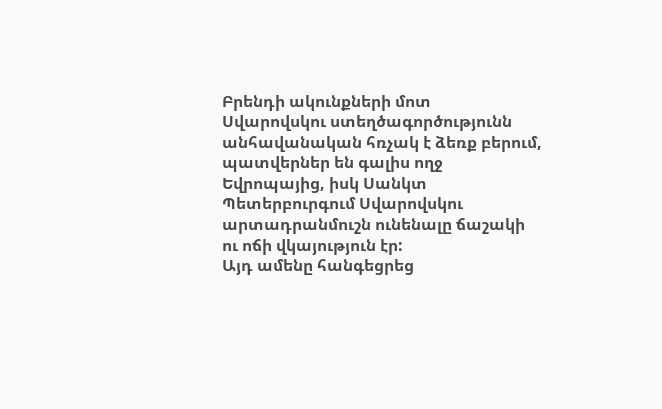Բրենդի ակունքների մոտ
Սվարովսկու ստեղծագործությունն անհավանական հռչակ է ձեռք բերում, պատվերներ են գալիս ողջ Եվրոպայից, իսկ Սանկտ Պետերբուրգում Սվարովսկու արտադրանմուշն ունենալը ճաշակի ու ոճի վկայություն էր:
Այդ ամենը հանգեցրեց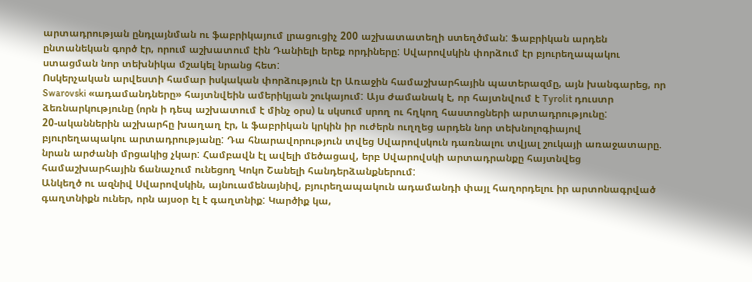արտադրության ընդլայնման ու ֆաբրիկայում լրացուցիչ 200 աշխատատեղի ստեղծման: Ֆաբրիկան արդեն ընտանեկան գործ էր, որում աշխատում էին Դանիելի երեք որդիները: Սվարովսկին փորձում էր բյուրեղապակու ստացման նոր տեխնիկա մշակել նրանց հետ:
Ոսկերչական արվեստի համար իսկական փորձություն էր Առաջին համաշխարհային պատերազմը, այն խանգարեց, որ Swarovski «ադամանդները» հայտնվեին ամերիկյան շուկայում: Այս ժամանակ է, որ հայտնվում է Tyrolit դուստր ձեռնարկությունը (որն ի դեպ աշխատում է մինչ օրս) և սկսում սրող ու հղկող հաստոցների արտադրությունը:
20-ականներին աշխարհը խաղաղ էր, և ֆաբրիկան կրկին իր ուժերն ուղղեց արդեն նոր տեխնոլոգիայով բյուրեղապակու արտադրությանը: Դա հնարավորություն տվեց Սվարովսկուն դառնալու տվյալ շուկայի առաջատարը. նրան արժանի մրցակից չկար: Համբավն էլ ավելի մեծացավ, երբ Սվարովսկի արտադրանքը հայտնվեց համաշխարհային ճանաչում ունեցող Կոկո Շանելի հանդերձանքներում:
Անկեղծ ու ազնիվ Սվարովսկին, այնուամենայնիվ, բյուրեղապակուն ադամանդի փայլ հաղորդելու իր արտոնագրված գաղտնիքն ուներ, որն այսօր էլ է գաղտնիք: Կարծիք կա,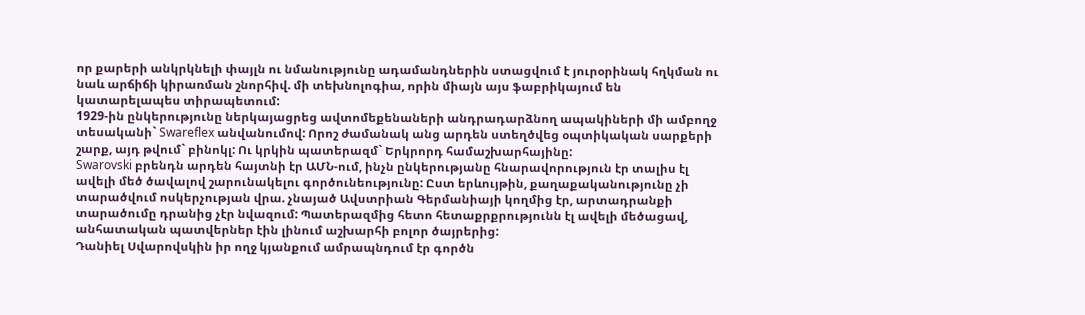որ քարերի անկրկնելի փայլն ու նմանությունը ադամանդներին ստացվում է յուրօրինակ հղկման ու նաև արճիճի կիրառման շնորհիվ. մի տեխնոլոգիա, որին միայն այս ֆաբրիկայում են կատարելապես տիրապետում:
1929-ին ընկերությունը ներկայացրեց ավտոմեքենաների անդրադարձնող ապակիների մի ամբողջ տեսականի` Swareflex անվանումով: Որոշ ժամանակ անց արդեն ստեղծվեց օպտիկական սարքերի շարք, այդ թվում` բինոկլ: Ու կրկին պատերազմ` Երկրորդ համաշխարհայինը:
Swarovski բրենդն արդեն հայտնի էր ԱՄՆ-ում, ինչն ընկերությանը հնարավորություն էր տալիս էլ ավելի մեծ ծավալով շարունակելու գործունեությունը: Ըստ երևույթին, քաղաքականությունը չի տարածվում ոսկերչության վրա. չնայած Ավստրիան Գերմանիայի կողմից էր, արտադրանքի տարածումը դրանից չէր նվազում: Պատերազմից հետո հետաքրքրությունն էլ ավելի մեծացավ, անհատական պատվերներ էին լինում աշխարհի բոլոր ծայրերից:
Դանիել Սվարովսկին իր ողջ կյանքում ամրապնդում էր գործն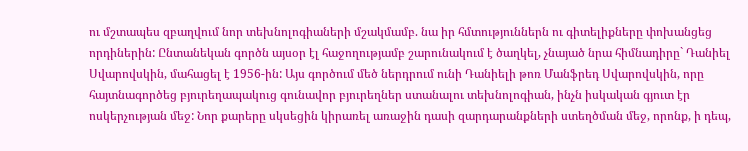ու մշտապես զբաղվում նոր տեխնոլոգիաների մշակմամբ. նա իր հմտություններն ու գիտելիքները փոխանցեց որդիներին: Ընտանեկան գործն այսօր էլ հաջողությամբ շարունակում է ծաղկել, չնայած նրա հիմնադիրը` Դանիել Սվարովսկին, մահացել է 1956-ին: Այս գործում մեծ ներդրում ունի Դանիելի թոռ Մանֆրեդ Սվարովսկին, որը հայտնագործեց բյուրեղապակուց գունավոր բյուրեղներ ստանալու տեխնոլոգիան, ինչն իսկական գյուտ էր ոսկերչության մեջ: Նոր քարերը սկսեցին կիրառել առաջին դասի զարդարանքների ստեղծման մեջ, որոնք, ի դեպ,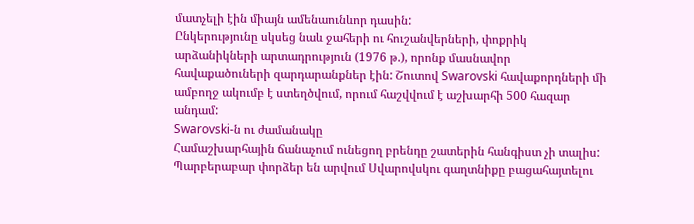մատչելի էին միայն ամենաունևոր դասին:
Ընկերությունը սկսեց նաև ջահերի ու հուշանվերների, փոքրիկ արձանիկների արտադրություն (1976 թ.), որոնք մասնավոր հավաքածուների զարդարանքներ էին: Շուտով Swarovski հավաքորդների մի ամբողջ ակումբ է ստեղծվում, որում հաշվվում է աշխարհի 500 հազար անդամ:
Swarovski-ն ու ժամանակը
Համաշխարհային ճանաչում ունեցող բրենդը շատերին հանգիստ չի տալիս: Պարբերաբար փորձեր են արվում Սվարովսկու գաղտնիքը բացահայտելու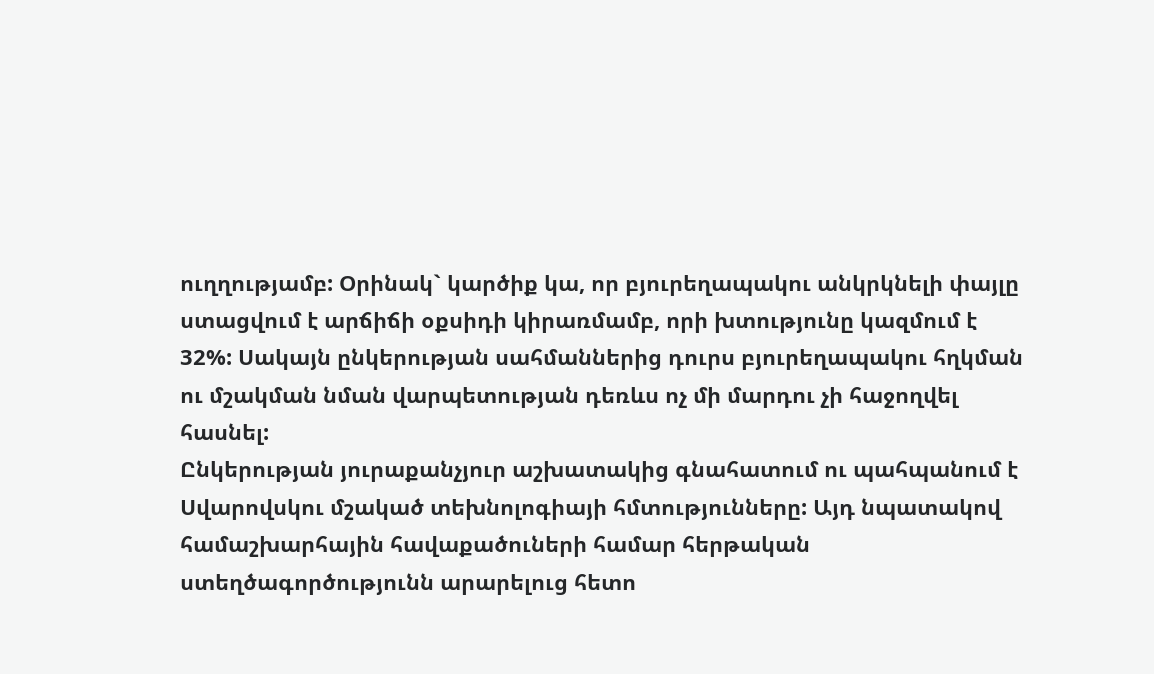ուղղությամբ: Օրինակ` կարծիք կա, որ բյուրեղապակու անկրկնելի փայլը ստացվում է արճիճի օքսիդի կիրառմամբ, որի խտությունը կազմում է 32%: Սակայն ընկերության սահմաններից դուրս բյուրեղապակու հղկման ու մշակման նման վարպետության դեռևս ոչ մի մարդու չի հաջողվել հասնել:
Ընկերության յուրաքանչյուր աշխատակից գնահատում ու պահպանում է Սվարովսկու մշակած տեխնոլոգիայի հմտությունները: Այդ նպատակով համաշխարհային հավաքածուների համար հերթական ստեղծագործությունն արարելուց հետո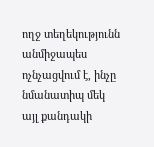ողջ տեղեկությունն անմիջապես ոչնչացվում է, ինչը նմանատիպ մեկ այլ քանդակի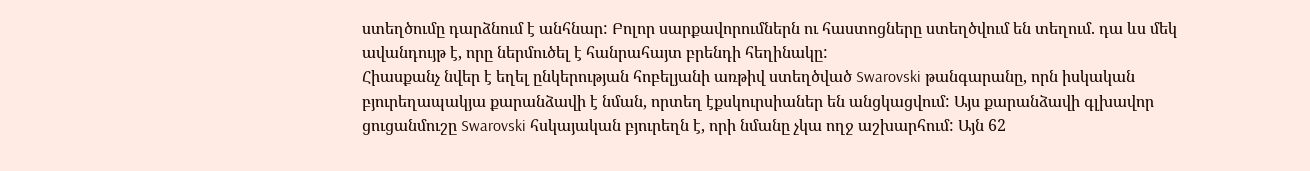ստեղծումը դարձնում է անհնար: Բոլոր սարքավորումներն ու հաստոցները ստեղծվում են տեղում. դա ևս մեկ ավանդույթ է, որը ներմուծել է հանրահայտ բրենդի հեղինակը:
Հիասքանչ նվեր է եղել ընկերության հոբելյանի առթիվ ստեղծված Swarovski թանգարանը, որն իսկական բյուրեղապակյա քարանձավի է նման, որտեղ էքսկուրսիաներ են անցկացվում: Այս քարանձավի գլխավոր ցուցանմուշը Swarovski հսկայական բյուրեղն է, որի նմանը չկա ողջ աշխարհում: Այն 62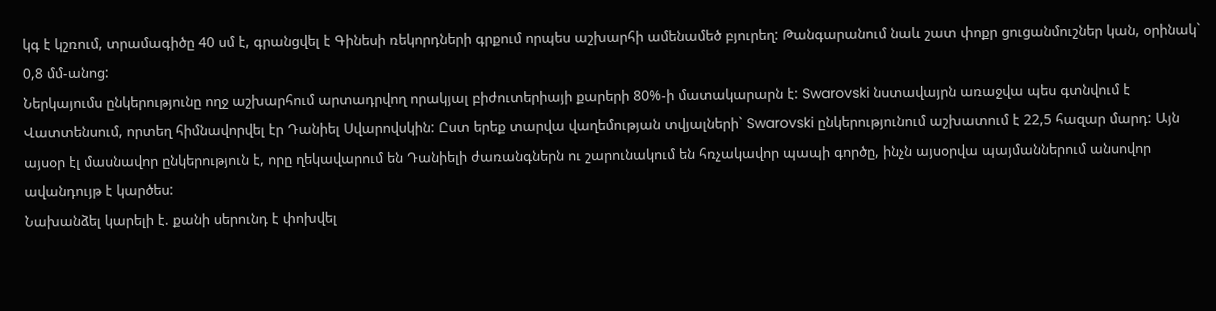կգ է կշռում, տրամագիծը 40 սմ է, գրանցվել է Գինեսի ռեկորդների գրքում որպես աշխարհի ամենամեծ բյուրեղ: Թանգարանում նաև շատ փոքր ցուցանմուշներ կան, օրինակ` 0,8 մմ-անոց:
Ներկայումս ընկերությունը ողջ աշխարհում արտադրվող որակյալ բիժուտերիայի քարերի 80%-ի մատակարարն է: Swarovski նստավայրն առաջվա պես գտնվում է Վատտենսում, որտեղ հիմնավորվել էր Դանիել Սվարովսկին: Ըստ երեք տարվա վաղեմության տվյալների` Swarovski ընկերությունում աշխատում է 22,5 հազար մարդ: Այն այսօր էլ մասնավոր ընկերություն է, որը ղեկավարում են Դանիելի ժառանգներն ու շարունակում են հռչակավոր պապի գործը, ինչն այսօրվա պայմաններում անսովոր ավանդույթ է կարծես:
Նախանձել կարելի է. քանի սերունդ է փոխվել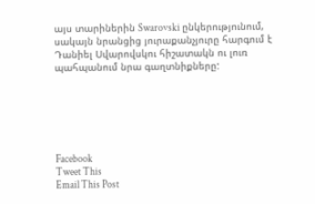այս տարիներին Swarovski ընկերությունում, սակայն նրանցից յուրաքանչյուրը հարգում է Դանիել Սվարովսկու հիշատակն ու լուռ պահպանում նրա գաղտնիքները:






Facebook
Tweet This
Email This Post